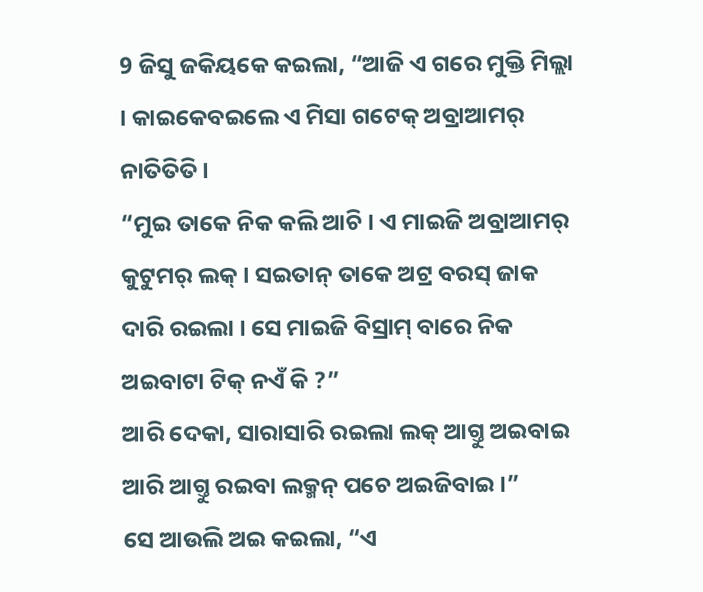9 ଜିସୁ ଜକିୟକେ କଇଲା, “ଆଜି ଏ ଗରେ ମୁକ୍ତି ମିଲ୍ଲା । କାଇକେବଇଲେ ଏ ମିସା ଗଟେକ୍ ଅବ୍ରାଆମର୍ ନାତିତିତି ।
“ମୁଇ ତାକେ ନିକ କଲି ଆଚି । ଏ ମାଇଜି ଅବ୍ରାଆମର୍ କୁଟୁମର୍ ଲକ୍ । ସଇତାନ୍ ତାକେ ଅଟ୍ର ବରସ୍ ଜାକ ଦାରି ରଇଲା । ସେ ମାଇଜି ବିସ୍ରାମ୍ ବାରେ ନିକ ଅଇବାଟା ଟିକ୍ ନଏଁ କି ?”
ଆରି ଦେକା, ସାରାସାରି ରଇଲା ଲକ୍ ଆଗ୍ତୁ ଅଇବାଇ ଆରି ଆଗ୍ତୁ ରଇବା ଲକ୍ମନ୍ ପଚେ ଅଇଜିବାଇ ।”
ସେ ଆଉଲି ଅଇ କଇଲା, “ଏ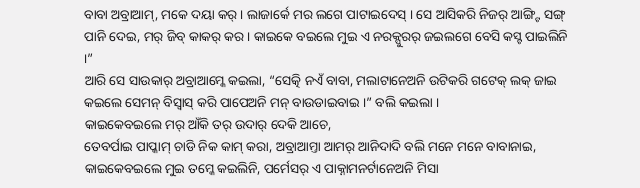ବାବା ଅବ୍ରାଆମ୍, ମକେ ଦୟା କର୍ । ଲାଜାର୍କେ ମର ଲଗେ ପାଟାଇଦେସ୍ । ସେ ଆସିକରି ନିଜର୍ ଆଙ୍ଗ୍ଟି ସଙ୍ଗ୍ ପାନି ଦେଇ, ମର୍ ଜିବ୍ କାକର୍ କର । କାଇକେ ବଇଲେ ମୁଇ ଏ ନରକ୍ପୁରର୍ ଜଇଲଗେ ବେସି କସ୍ଟ ପାଇଲିନି ।”
ଆରି ସେ ସାଉକାର୍ ଅବ୍ରାଆମ୍କେ କଇଲା, “ସେତ୍କି ନଏଁ ବାବା, ମଲାଟାନେଅନି ଉଟିକରି ଗଟେକ୍ ଲକ୍ ଜାଇ କଇଲେ ସେମନ୍ ବିସ୍ବାସ୍ କରି ପାପେଅନି ମନ୍ ବାଉଡାଇବାଇ ।” ବଲି କଇଲା ।
କାଇକେବଇଲେ ମର୍ ଆଁକି ତର୍ ଉଦାର୍ ଦେକି ଆଚେ,
ତେବର୍ପାଇ ପାପ୍କାମ୍ ଚାଡି ନିକ କାମ୍ କରା, ଅବ୍ରାଆମ୍ତା ଆମର୍ ଆନିଦାଦି ବଲି ମନେ ମନେ ବାବାନାଇ, କାଇକେବଇଲେ ମୁଇ ତମ୍କେ କଇଲିନି, ପର୍ମେସର୍ ଏ ପାକ୍ନାମନର୍ଟାନେଅନି ମିସା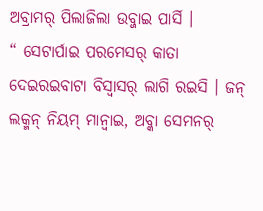ଅବ୍ରାମର୍ ପିଲାଜିଲା ଉବ୍ଜାଇ ପାର୍ସି ।
“ ସେଟାର୍ପାଇ ପରମେସର୍ କାତା ଦେଇରଇବାଟା ବିସ୍ବାସର୍ ଲାଗି ରଇସି । ଜନ୍ ଲକ୍ମନ୍ ନିୟମ୍ ମାନ୍ବାଇ, ଅବ୍କା ସେମନର୍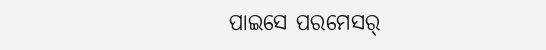ପାଇସେ ପରମେସର୍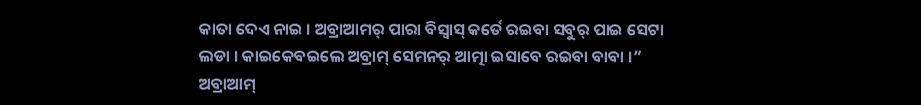କାତା ଦେଏ ନାଇ । ଅବ୍ରାଆମର୍ ପାରା ବିସ୍ବାସ୍ କର୍ତେ ରଇବା ସବୁର୍ ପାଇ ସେଟା ଲଡା । କାଇକେବଇଲେ ଅବ୍ରାମ୍ ସେମନର୍ ଆତ୍ମା ଇସାବେ ରଇବା ବାବା ।”
ଅବ୍ରାଆମ୍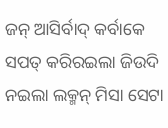ଜନ୍ ଆସିର୍ବାଦ୍ କର୍ବାକେ ସପତ୍ କରିରଇଲା ଜିଉଦି ନଇଲା ଲକ୍ମନ୍ ମିସା ସେଟା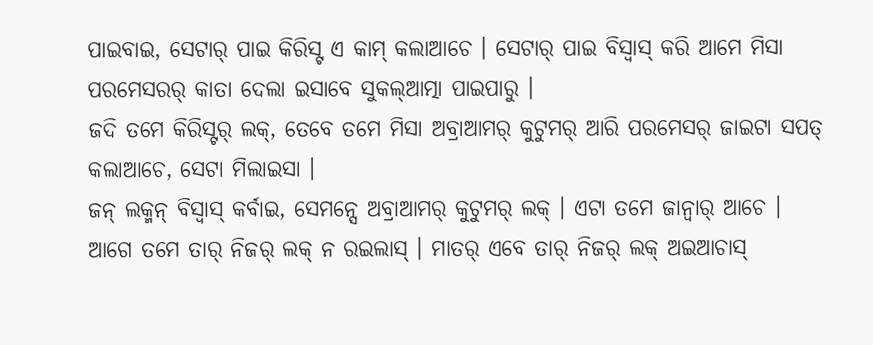ପାଇବାଇ, ସେଟାର୍ ପାଇ କିରିସ୍ଟ ଏ କାମ୍ କଲାଆଚେ । ସେଟାର୍ ପାଇ ବିସ୍ବାସ୍ କରି ଆମେ ମିସା ପରମେସରର୍ କାତା ଦେଲା ଇସାବେ ସୁକଲ୍ଆତ୍ମା ପାଇପାରୁ ।
ଜଦି ତମେ କିରିସ୍ଟର୍ ଲକ୍, ତେବେ ତମେ ମିସା ଅବ୍ରାଆମର୍ କୁଟୁମର୍ ଆରି ପରମେସର୍ ଜାଇଟା ସପତ୍ କଲାଆଚେ, ସେଟା ମିଲାଇସା ।
ଜନ୍ ଲକ୍ମନ୍ ବିସ୍ବାସ୍ କର୍ବାଇ, ସେମନ୍ସେ ଅବ୍ରାଆମର୍ କୁଟୁମର୍ ଲକ୍ । ଏଟା ତମେ ଜାନ୍ବାର୍ ଆଚେ ।
ଆଗେ ତମେ ତାର୍ ନିଜର୍ ଲକ୍ ନ ରଇଲାସ୍ । ମାତର୍ ଏବେ ତାର୍ ନିଜର୍ ଲକ୍ ଅଇଆଚାସ୍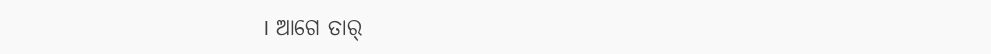। ଆଗେ ତାର୍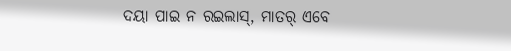ଦୟା ପାଇ ନ ରଇଲାସ୍, ମାତର୍ ଏବେ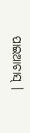ପାଇଆଚାସ୍ ।